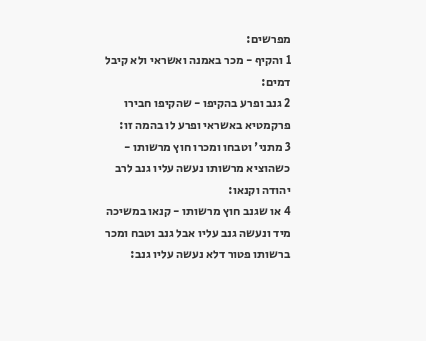מפרשים:
1 והקיף - מכר באמנה ואשראי ולא קיבל דמים:
2 גנב ופרע בהקיפו - שהקיפו חבירו פרקמטיא באשראי ופרע לו בהמה זו:
3 מתני' וטבחו ומכרו חוץ מרשותו - כשהוציא מרשותו נעשה עליו גנב לרב יהודה וקנאו:
4 או שגנב חוץ מרשותו - קנאו במשיכה מיד ונעשה גנב עליו אבל גנב וטבח ומכר ברשותו פטור דלא נעשה עליו גנב: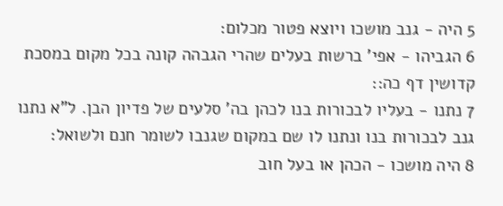5 היה - גנב מושכו ויוצא פטור מכלום:
6 הגביהו - אפי' ברשות בעלים שהרי הגבהה קונה בכל מקום במסכת קדושין דף כה::
7 נתנו - בעליו לבכורות בנו לכהן בה' סלעים של פדיון הבן. ל"א נתנו גנב לבכורות בנו ונתנו לו שם במקום שגנבו לשומר חנם ולשואל:
8 היה מושכו - הכהן או בעל חוב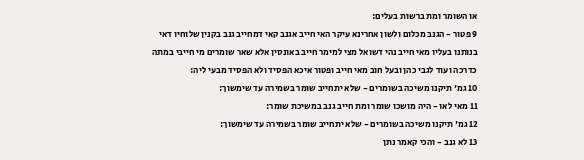או השומר ומת ברשות בעלים:
9 פטור - הגנב מכלום ולשון אחרינא עיקר האי חייב אגנב קאי דמחייב גנב בקנין שלוחיו דאי בנותנו בעליו מאי חייב נהי דשואל מצי למימר חייב באונסין אלא שאר שומרים מי חייבי במתה כדרכה ועוד לגבי כהן ובעל חוב מאי חייב ופטור איכא הפסיד ולא הפסיד מבעי ליה:
10 גמ' תיקנו משיכה בשומרים - שלא יתחייב שומר בשמירה עד שימשוך:
11 מאי לאו - היה מושכו שומר ומת חייב גנב במשיכת שומר:
12 גמ' תיקנו משיכה בשומרים - שלא יתחייב שומר בשמירה עד שימשוך:
13 לא גנב - והכי קאמר נתן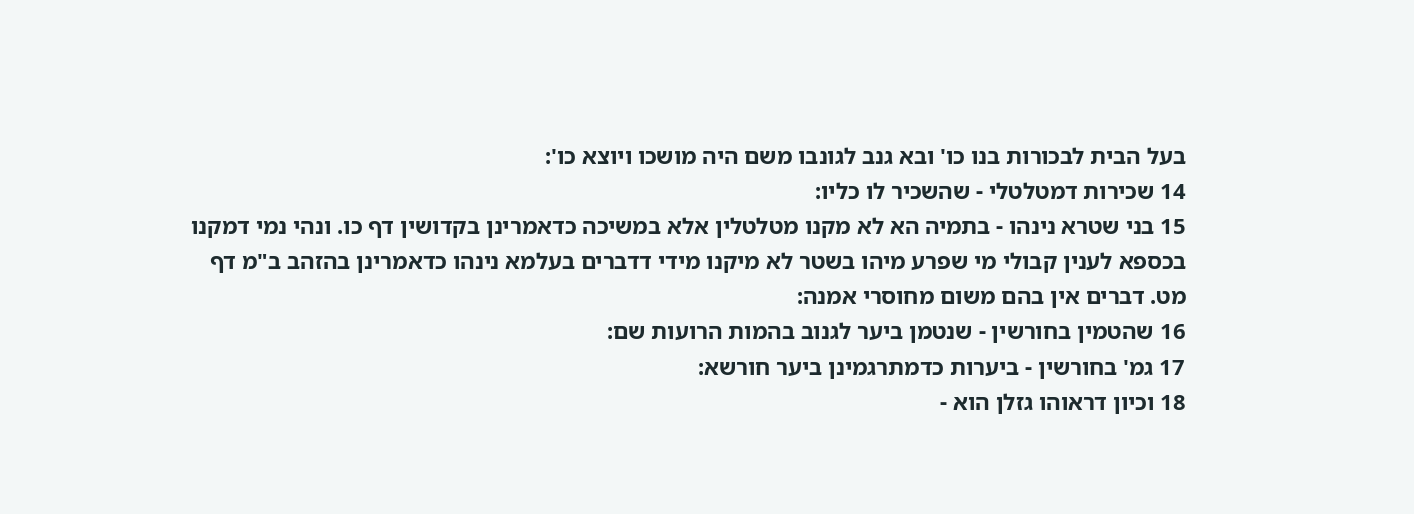בעל הבית לבכורות בנו כו' ובא גנב לגונבו משם היה מושכו ויוצא כו':
14 שכירות דמטלטלי - שהשכיר לו כליו:
15 בני שטרא נינהו - בתמיה הא לא מקנו מטלטלין אלא במשיכה כדאמרינן בקדושין דף כו. ונהי נמי דמקנו בכספא לענין קבולי מי שפרע מיהו בשטר לא מיקנו מידי דדברים בעלמא נינהו כדאמרינן בהזהב ב"מ דף מט. דברים אין בהם משום מחוסרי אמנה:
16 שהטמין בחורשין - שנטמן ביער לגנוב בהמות הרועות שם:
17 גמ' בחורשין - ביערות כדמתרגמינן ביער חורשא:
18 וכיון דראוהו גזלן הוא -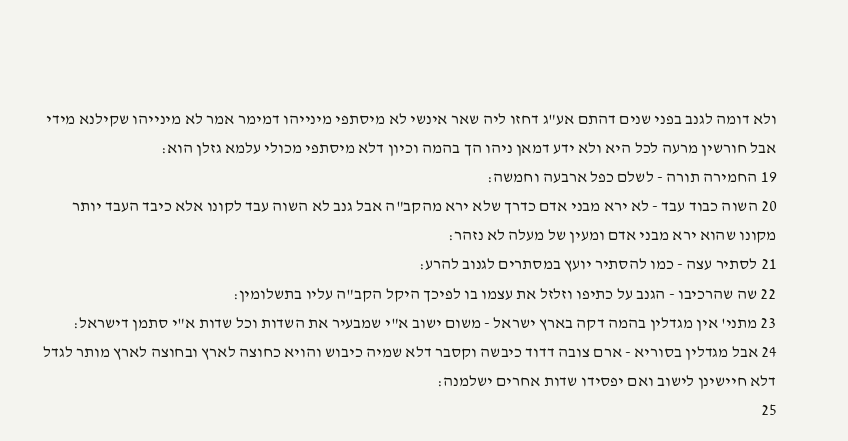ולא דומה לגנב בפני שנים דהתם אע"ג דחזו ליה שאר אינשי לא מיסתפי מינייהו דמימר אמר לא מינייהו שקילנא מידי אבל חורשין מרעה לכל היא ולא ידע דמאן ניהו הך בהמה וכיון דלא מיסתפי מכולי עלמא גזלן הוא:
19 החמירה תורה - לשלם כפל ארבעה וחמשה:
20 השוה כבוד עבד - לא ירא מבני אדם כדרך שלא ירא מהקב"ה אבל גנב לא השוה עבד לקונו אלא כיבד העבד יותר מקונו שהוא ירא מבני אדם ומעין של מעלה לא נזהר:
21 לסתיר עצה - כמו להסתיר יועץ במסתרים לגנוב להרע:
22 שה שהרכיבו - הגנב על כתיפו וזלזל את עצמו בו לפיכך היקל הקב"ה עליו בתשלומין:
23 מתני' אין מגדלין בהמה דקה בארץ ישראל - משום ישוב א"י שמבעיר את השדות וכל שדות א"י סתמן דישראל:
24 אבל מגדלין בסוריא - ארם צובה דדוד כיבשה וקסבר דלא שמיה כיבוש והויא כחוצה לארץ ובחוצה לארץ מותר לגדל דלא חיישינן לישוב ואם יפסידו שדות אחרים ישלמנה:
25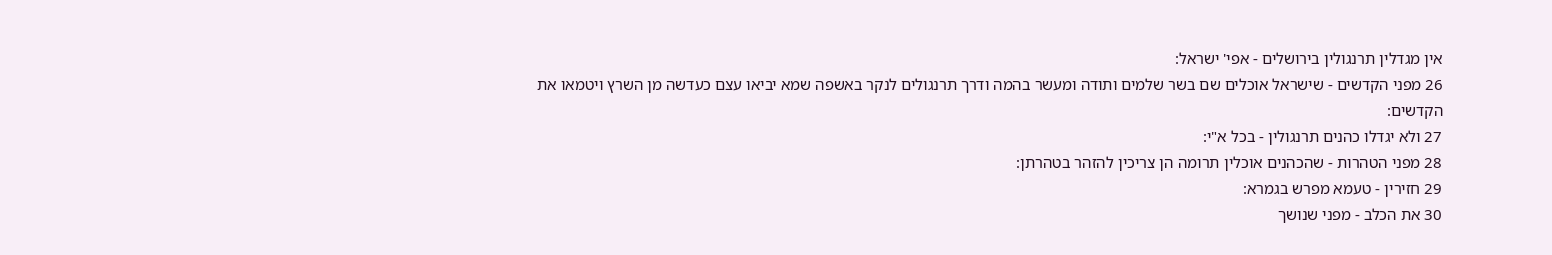אין מגדלין תרנגולין בירושלים - אפי' ישראל:
26 מפני הקדשים - שישראל אוכלים שם בשר שלמים ותודה ומעשר בהמה ודרך תרנגולים לנקר באשפה שמא יביאו עצם כעדשה מן השרץ ויטמאו את הקדשים:
27 ולא יגדלו כהנים תרנגולין - בכל א"י:
28 מפני הטהרות - שהכהנים אוכלין תרומה הן צריכין להזהר בטהרתן:
29 חזירין - טעמא מפרש בגמרא:
30 את הכלב - מפני שנושך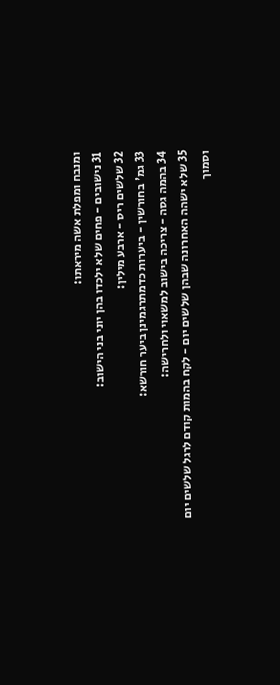ומנבח ומפלת אשה מיראתו:
31 נישובים - פחים שלא ילכדו בהן יוני בני הישוב:
32 שלשים ריס - ארבע מילין:
33 גמ' בחורשין - ביערות כדמתרגמינן ביער חורשא:
34 בהמה גסה - צריכה בישוב למשאוי ולחרישה:
35 שלא ישהה האחרונה שבהן שלשים יום - לקח בהמות קודם לרגל שלשים יום וסמוך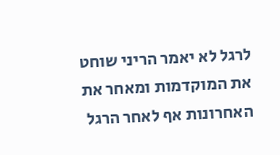לרגל לא יאמר הריני שוחט את המוקדמות ומאחר את האחרונות אף לאחר הרגל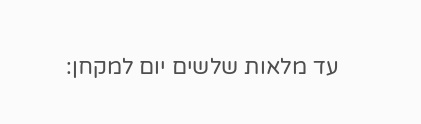עד מלאות שלשים יום למקחן: